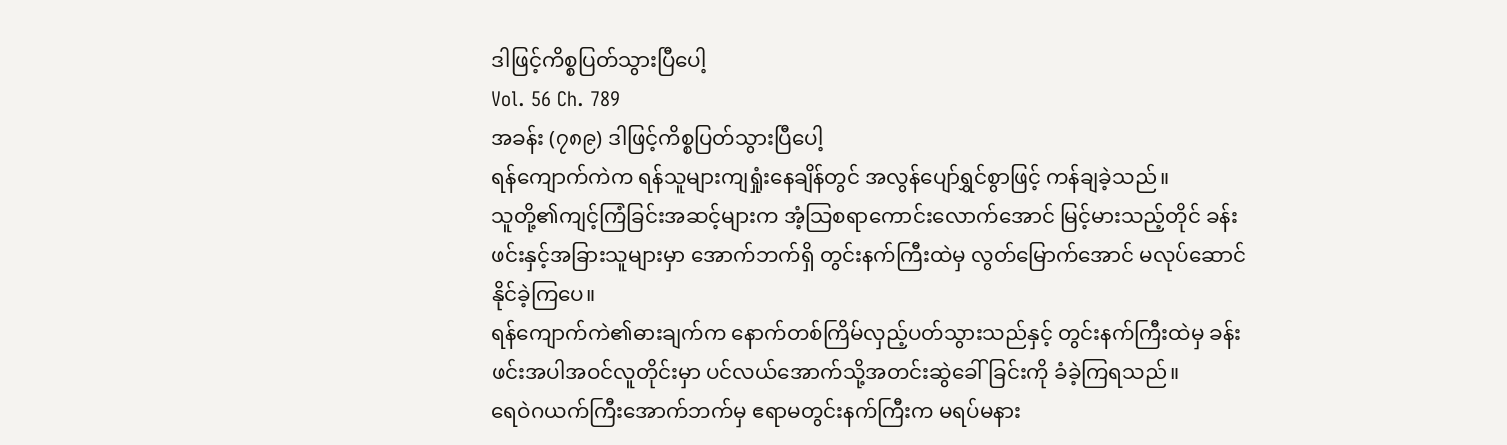ဒါဖြင့်ကိစ္စပြတ်သွားပြီပေါ့
Vol. 56 Ch. 789
အခန်း (၇၈၉) ဒါဖြင့်ကိစ္စပြတ်သွားပြီပေါ့
ရန်ကျောက်ကဲက ရန်သူများကျရှုံးနေချိန်တွင် အလွန်ပျော်ရွှင်စွာဖြင့် ကန်ချခဲ့သည်။
သူတို့၏ကျင့်ကြံခြင်းအဆင့်များက အံ့သြစရာကောင်းလောက်အောင် မြင့်မားသည့်တိုင် ခန်းဖင်းနှင့်အခြားသူများမှာ အောက်ဘက်ရှိ တွင်းနက်ကြီးထဲမှ လွတ်မြောက်အောင် မလုပ်ဆောင်နိုင်ခဲ့ကြပေ။
ရန်ကျောက်ကဲ၏ဓားချက်က နောက်တစ်ကြိမ်လှည့်ပတ်သွားသည်နှင့် တွင်းနက်ကြီးထဲမှ ခန်းဖင်းအပါအဝင်လူတိုင်းမှာ ပင်လယ်အောက်သို့အတင်းဆွဲခေါ်ခြင်းကို ခံခဲ့ကြရသည်။
ရေဝဲဂယက်ကြီးအောက်ဘက်မှ ဧရာမတွင်းနက်ကြီးက မရပ်မနား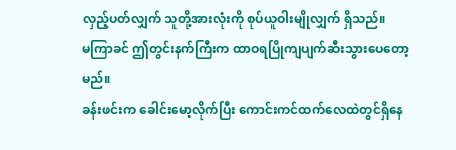လှည့်ပတ်လျှက် သူတို့အားလုံးကို စုပ်ယူဝါးမျိုလျှက် ရှိသည်။
မကြာခင် ဤတွင်းနက်ကြီးက ထာဝရပြိုကျပျက်ဆီးသွားပေတော့မည်။
ခန်းဖင်းက ခေါင်းမော့လိုက်ပြီး ကောင်းကင်ထက်လေထဲတွင်ရှိနေ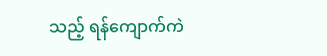သည့် ရန်ကျောက်ကဲ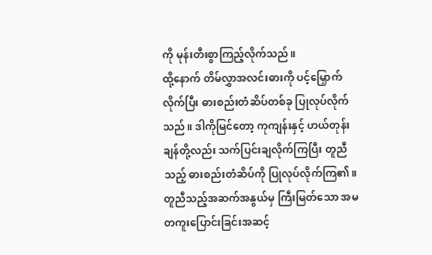ကို မုန်းတီးစွာကြည့်လိုက်သည်။
ထို့နောက် တိမ်လွှာအလင်းဓားကို ပင့်မြှောက်လိုက်ပြီး ဓားစည်းတံဆိပ်တစ်ခု ပြုလုပ်လိုက်သည်။ ဒါကိုမြင်တော့ ကုကျန်းနှင့် ဟယ်တုန်းချန်တို့လည်း သက်ပြင်းချလိုက်ကြပြီး တူညီသည့် ဓားစည်းတံဆိပ်ကို ပြုလုပ်လိုက်ကြ၏။
တူညီသည့်အဆက်အနွယ်မှ ကြီးမြတ်သော အမတကူးပြောင်းခြင်းအဆင့်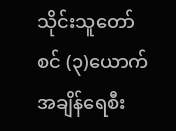သိုင်းသူတော်စင် (၃)ယောက် အချိန်ရေစီး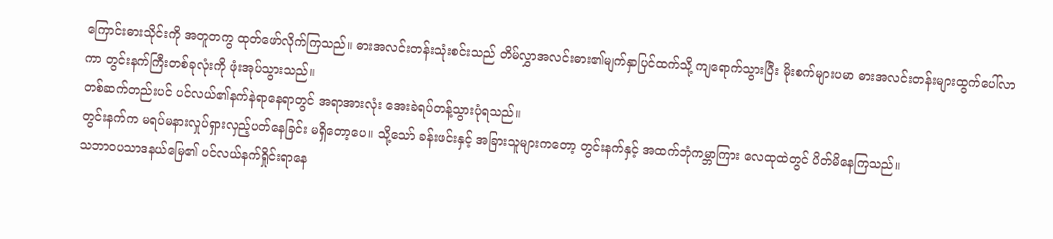ကြောင်းဓားသိုင်းကို အတူတကွ ထုတ်ဖော်လိုက်ကြသည်။ ဓားအလင်းတန်းသုံးစင်းသည် တိမ်လွှာအလင်းဓား၏မျက်နှာပြင်ထက်သို့ ကျရောက်သွားပြီး မိုးစက်များပမာ ဓားအလင်းတန်းများထွက်ပေါ်လာကာ တွင်းနက်ကြီးတစ်ခုလုံးကို ဖုံးအုပ်သွားသည်။
တစ်ဆက်တည်းပင် ပင်လယ်၏နက်နဲရာနေရာတွင် အရာအားလုံး အေးခဲရပ်တန့်သွားပုံရသည်။
တွင်းနက်က မရပ်မနားလှုပ်ရှားလှည့်ပတ်နေခြင်း မရှိတော့ပေ။ သို့သော် ခန်းဖင်းနှင့် အခြားသူများကတော့ တွင်းနက်နှင့် အထက်ဘုံကမ္ဘာကြား လေထုထဲတွင် ပိတ်မိနေကြသည်။
သဘာဝပသာဒနယ်မြေ၏ ပင်လယ်နက်ရှိုင်းရာနေ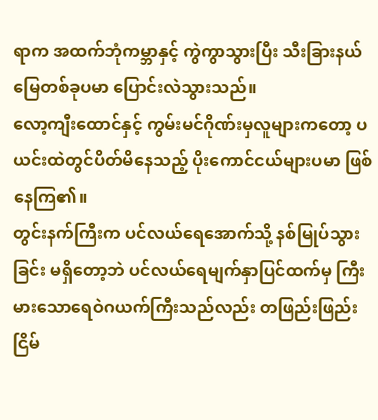ရာက အထက်ဘုံကမ္ဘာနှင့် ကွဲကွာသွားပြီး သီးခြားနယ်မြေတစ်ခုပမာ ပြောင်းလဲသွားသည်။
လော့ကျီးထောင်နှင့် ကွမ်းမင်ဂိုဏ်းမှလူများကတော့ ပယင်းထဲတွင်ပိတ်မိနေသည့် ပိုးကောင်ငယ်များပမာ ဖြစ်နေကြ၏။
တွင်းနက်ကြီးက ပင်လယ်ရေအောက်သို့ နစ်မြုပ်သွားခြင်း မရှိတော့ဘဲ ပင်လယ်ရေမျက်နှာပြင်ထက်မှ ကြီးမားသောရေဝဲဂယက်ကြီးသည်လည်း တဖြည်းဖြည်း ငြိမ်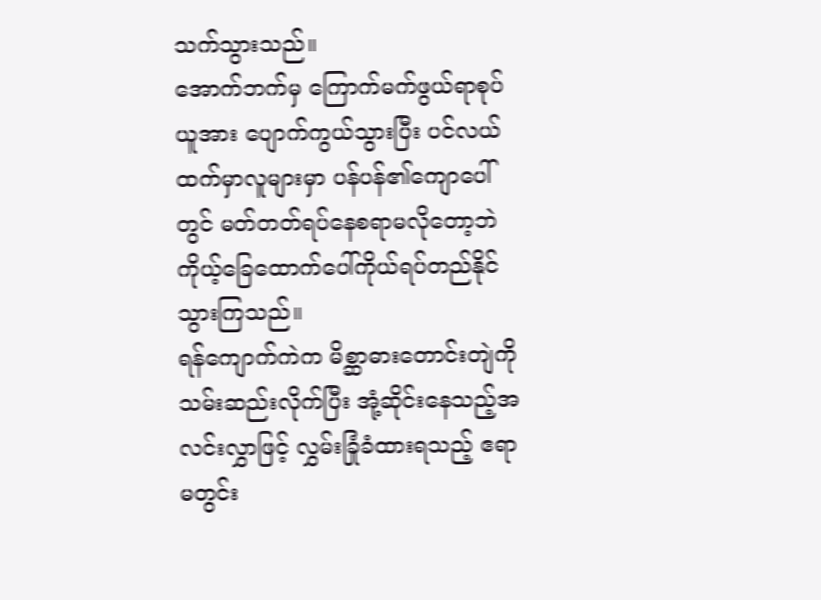သက်သွားသည်။
အောက်ဘက်မှ ကြောက်မက်ဖွယ်ရာစုပ်ယူအား ပျောက်ကွယ်သွားပြီး ပင်လယ်ထက်မှာလူများမှာ ပန်ပန်၏ကျောပေါ်တွင် မတ်တတ်ရပ်နေစရာမလိုတော့ဘဲ ကိုယ့်ခြေထောက်ပေါ်ကိုယ်ရပ်တည်နိုင်သွားကြသည်။
ရန်ကျောက်ကဲက မိစ္ဆာဓားတောင်းတျဲကို သမ်းဆည်းလိုက်ပြီး အုံ့ဆိုင်းနေသည့်အလင်းလွှာဖြင့် လွှမ်းခြုံခံထားရသည့် ဧရာမတွင်း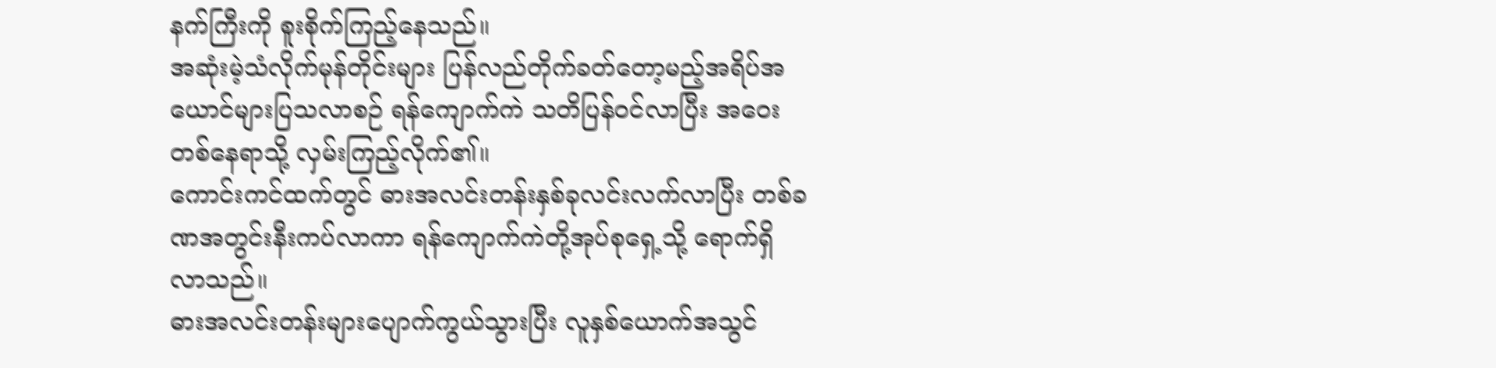နက်ကြီးကို စူးစိုက်ကြည့်နေသည်။
အဆုံးမဲ့သံလိုက်မုန်တိုင်းများ ပြန်လည်တိုက်ခတ်တော့မည့်အရိပ်အယောင်များပြသလာစဉ် ရန်ကျောက်ကဲ သတိပြန်ဝင်လာပြီး အဝေးတစ်နေရာသို့ လှမ်းကြည့်လိုက်၏။
ကောင်းကင်ထက်တွင် ဓားအလင်းတန်းနှစ်ခုလင်းလက်လာပြီး တစ်ခဏအတွင်းနီးကပ်လာကာ ရန်ကျောက်ကဲတို့အုပ်စုရှေ့သို့ ရောက်ရှိလာသည်။
ဓားအလင်းတန်းများပျောက်ကွယ်သွားပြီး လူနှစ်ယောက်အသွင်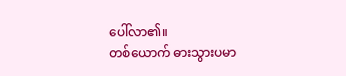ပေါ်လာ၏။
တစ်ယောက် ဓားသွားပမာ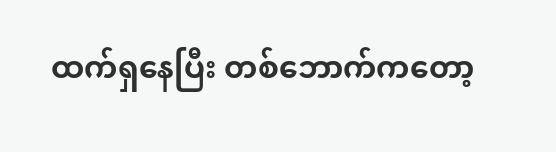ထက်ရှနေပြီး တစ်ဘောက်ကတော့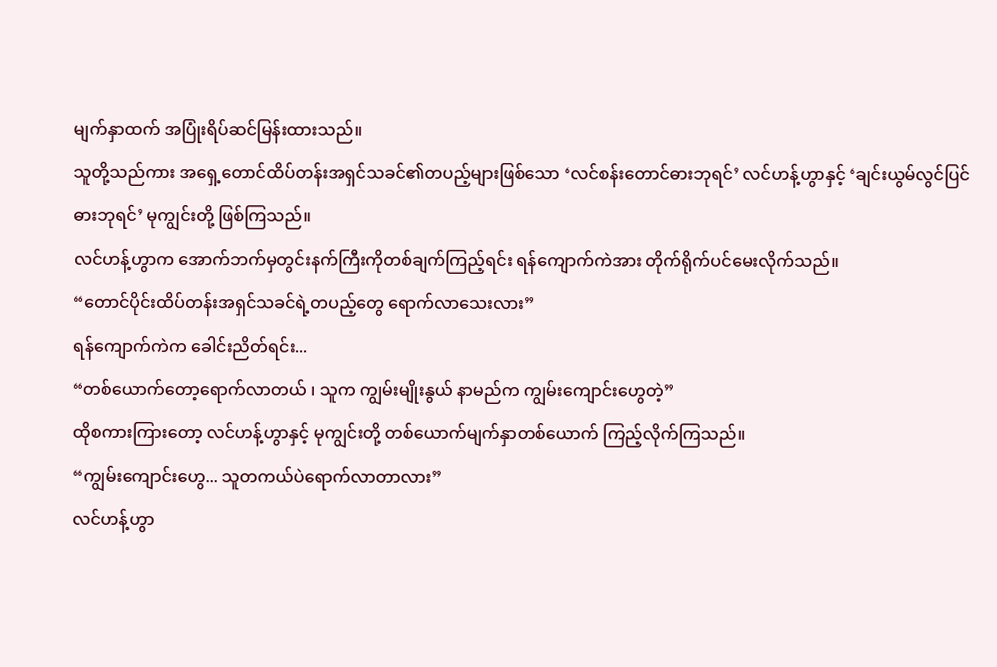မျက်နှာထက် အပြုံးရိပ်ဆင်မြန်းထားသည်။
သူတို့သည်ကား အရှေ့တောင်ထိပ်တန်းအရှင်သခင်၏တပည့်များဖြစ်သော ‘လင်စန်းတောင်ဓားဘုရင်’ လင်ဟန့်ဟွာနှင့် ‘ချင်းယွမ်လွင်ပြင်ဓားဘုရင်’ မုကျွင်းတို့ ဖြစ်ကြသည်။
လင်ဟန့်ဟွာက အောက်ဘက်မှတွင်းနက်ကြီးကိုတစ်ချက်ကြည့်ရင်း ရန်ကျောက်ကဲအား တိုက်ရိုက်ပင်မေးလိုက်သည်။
“တောင်ပိုင်းထိပ်တန်းအရှင်သခင်ရဲ့တပည့်တွေ ရောက်လာသေးလား”
ရန်ကျောက်ကဲက ခေါင်းညိတ်ရင်း...
“တစ်ယောက်တော့ရောက်လာတယ် ၊ သူက ကျွမ်းမျိုးနွယ် နာမည်က ကျွမ်းကျောင်းဟွေတဲ့”
ထိုစကားကြားတော့ လင်ဟန့်ဟွာနှင့် မုကျွင်းတို့ တစ်ယောက်မျက်နှာတစ်ယောက် ကြည့်လိုက်ကြသည်။
“ကျွမ်းကျောင်းဟွေ... သူတကယ်ပဲရောက်လာတာလား”
လင်ဟန့်ဟွာ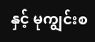နှင့် မုကျွင်းစ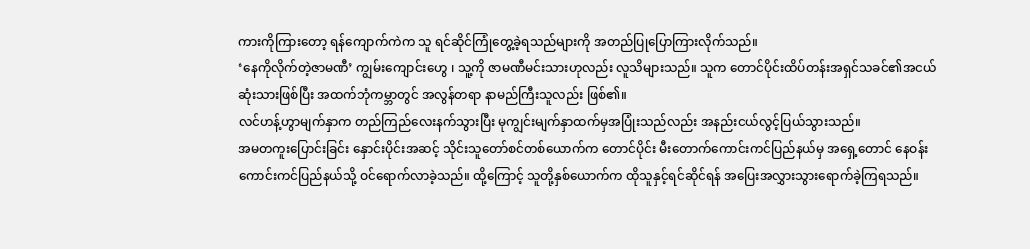ကားကိုကြားတော့ ရန်ကျောက်ကဲက သူ ရင်ဆိုင်ကြုံတွေ့ခဲ့ရသည်များကို အတည်ပြုပြောကြားလိုက်သည်။
‘နေကိုလိုက်တဲ့ဇာမဏီ’ ကျွမ်းကျောင်းဟွေ ၊ သူ့ကို ဇာမဏီမင်းသားဟုလည်း လူသိများသည်။ သူက တောင်ပိုင်းထိပ်တန်းအရှင်သခင်၏အငယ်ဆုံးသားဖြစ်ပြီး အထက်ဘုံကမ္ဘာတွင် အလွန်တရာ နာမည်ကြီးသူလည်း ဖြစ်၏။
လင်ဟန့်ဟွာမျက်နှာက တည်ကြည်လေးနက်သွားပြီး မုကျွင်းမျက်နှာထက်မှအပြုံးသည်လည်း အနည်းငယ်လွင့်ပြယ်သွားသည်။
အမတကူးပြောင်းခြင်း နှောင်းပိုင်းအဆင့် သိုင်းသူတော်စင်တစ်ယောက်က တောင်ပိုင်း မီးတောက်ကောင်းကင်ပြည်နယ်မှ အရှေ့တောင် နေဝန်းကောင်းကင်ပြည်နယ်သို့ ဝင်ရောက်လာခဲ့သည်။ ထို့ကြောင့် သူတို့နှစ်ယောက်က ထိုသူနှင့်ရင်ဆိုင်ရန် အပြေးအလွှားသွားရောက်ခဲ့ကြရသည်။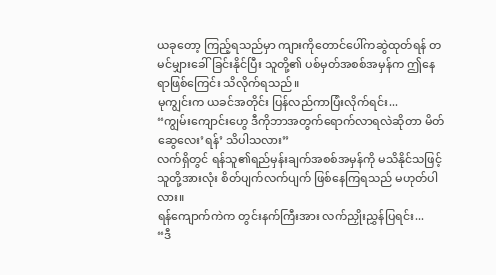ယခုတော့ ကြည့်ရသည်မှာ ကျားကိုတောင်ပေါ်ကဆွဲထုတ်ရန် တမင်မျှားခေါ်ခြင်းနိုင်ပြီး သူတို့၏ ပစ်မှတ်အစစ်အမှန်က ဤနေရာဖြစ်ကြေင်း သိလိုက်ရသည်။
မုကျွင်းက ယခင်အတိုင်း ပြန်လည်ကာပြံးလိုက်ရင်း...
“ကျွမ်းကျောင်းဟွေ ဒီကိုဘာအတွက်ရောက်လာရလဲဆိုတာ မိတ်ဆွေလေး’ရန်’ သိပါသလား”
လက်ရှိတွင် ရန်သူ၏ရည်မှန်းချက်အစစ်အမှန်ကို မသိနိုင်သဖြင့် သူတို့အားလုံး စိတ်ပျက်လက်ပျက် ဖြစ်နေကြရသည် မဟုတ်ပါလား။
ရန်ကျောက်ကဲက တွင်းနက်ကြီးအား လက်ညှိုးညွှန်ပြရင်း...
“ဒီ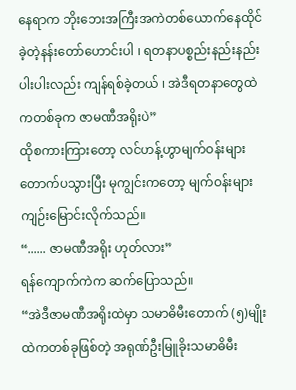နေရာက ဘိုးဘေးအကြီးအကဲတစ်ယောက်နေထိုင်ခဲ့တဲ့နန်းတော်ဟောင်းပါ ၊ ရတနာပစ္စည်းနည်းနည်းပါးပါးလည်း ကျန်ရစ်ခဲ့တယ် ၊ အဲဒီရတနာတွေထဲကတစ်ခုက ဇာမဏီအရိုးပဲ”
ထိုစကားကြားတော့ လင်ဟန့်ဟွာမျက်ဝန်းများတောက်ပသွားပြီး မုကျွင်းကတော့ မျက်ဝန်းများ ကျဉ်းမြောင်းလိုက်သည်။
“...... ဇာမဏီအရိုး ဟုတ်လား”
ရန်ကျောက်ကဲက ဆက်ပြောသည်။
“အဲဒီဇာမဏီအရိုးထဲမှာ သမာဓိမီးတောက် (၅)မျိုးထဲကတစ်ခုဖြစ်တဲ့ အရုဏ်ဦးမြူခိုးသမာဓိမီး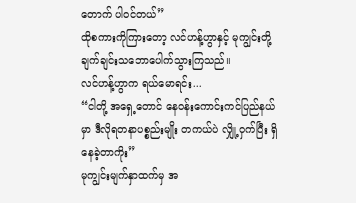တောက် ပါဝင်တယ်”
ထိုစကားကိုကြားတော့ လင်ဟန့်ဟွာနှင့် မုကျွင်းတို့ ချက်ချင်းသဘောပေါက်သွားကြသည်။
လင်ဟန့်ဟွာက ရယ်မောရင်း...
“ငါတို့ အရှေ့တောင် နေဝန်းကောင်းကင်ပြည်နယ်မှာ ဒီလိုရတနာပစ္စည်းမျိုး တကယ်ပဲ လျှို့ဝှက်ပြီး ရှိနေခဲ့တာကိုး”
မုကျွင်းမျက်နှာထက်မှ အ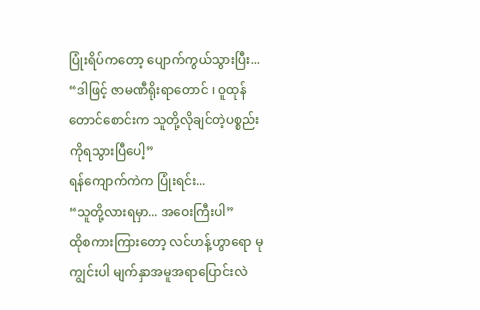ပြုံးရိပ်ကတော့ ပျောက်ကွယ်သွားပြီး...
“ဒါဖြင့် ဇာမဏီရိုးရာတောင် ၊ ဝူထုန်တောင်စောင်းက သူတို့လိုချင်တဲ့ပစ္စည်းကိုရသွားပြီပေါ့”
ရန်ကျောက်ကဲက ပြုံးရင်း...
“သူတို့လားရမှာ... အဝေးကြီးပါ”
ထိုစကားကြားတော့ လင်ဟန့်ဟွာရော မုကျွင်းပါ မျက်နှာအမူအရာပြောင်းလဲ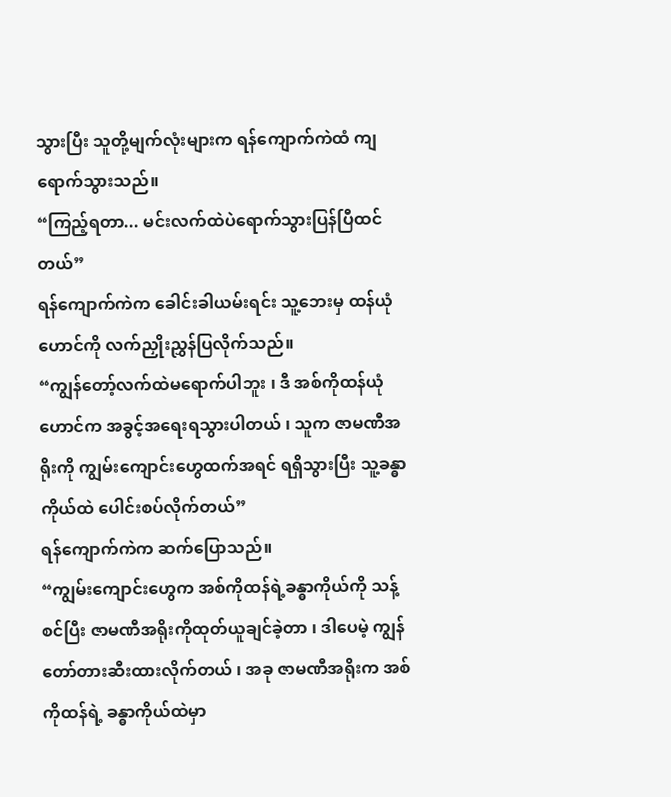သွားပြီး သူတို့မျက်လုံးများက ရန်ကျောက်ကဲထံ ကျရောက်သွားသည်။
“ကြည့်ရတာ... မင်းလက်ထဲပဲရောက်သွားပြန်ပြီထင်တယ်”
ရန်ကျောက်ကဲက ခေါင်းခါယမ်းရင်း သူ့ဘေးမှ ထန်ယုံဟောင်ကို လက်ညှိုးညွှန်ပြလိုက်သည်။
“ကျွန်တော့်လက်ထဲမရောက်ပါဘူး ၊ ဒီ အစ်ကိုထန်ယုံဟောင်က အခွင့်အရေးရသွားပါတယ် ၊ သူက ဇာမဏီအရိုးကို ကျွမ်းကျောင်းဟွေထက်အရင် ရရှိသွားပြီး သူ့ခန္ဓာကိုယ်ထဲ ပေါင်းစပ်လိုက်တယ်”
ရန်ကျောက်ကဲက ဆက်ပြောသည်။
“ကျွမ်းကျောင်းဟွေက အစ်ကိုထန်ရဲ့ခန္ဓာကိုယ်ကို သန့်စင်ပြီး ဇာမဏီအရိုးကိုထုတ်ယူချင်ခဲ့တာ ၊ ဒါပေမဲ့ ကျွန်တော်တားဆီးထားလိုက်တယ် ၊ အခု ဇာမဏီအရိုးက အစ်ကိုထန်ရဲ့ ခန္ဓာကိုယ်ထဲမှာ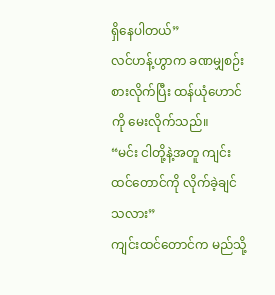ရှိနေပါတယ်”
လင်ဟန့်ဟွာက ခဏမျှစဉ်းစားလိုက်ပြီး ထန်ယုံဟောင်ကို မေးလိုက်သည်။
“မင်း ငါတို့နဲ့အတူ ကျင်းထင်တောင်ကို လိုက်ခဲ့ချင်သလား”
ကျင်းထင်တောင်က မည်သို့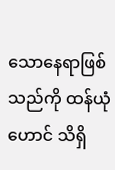သောနေရာဖြစ်သည်ကို ထန်ယုံဟောင် သိရှိ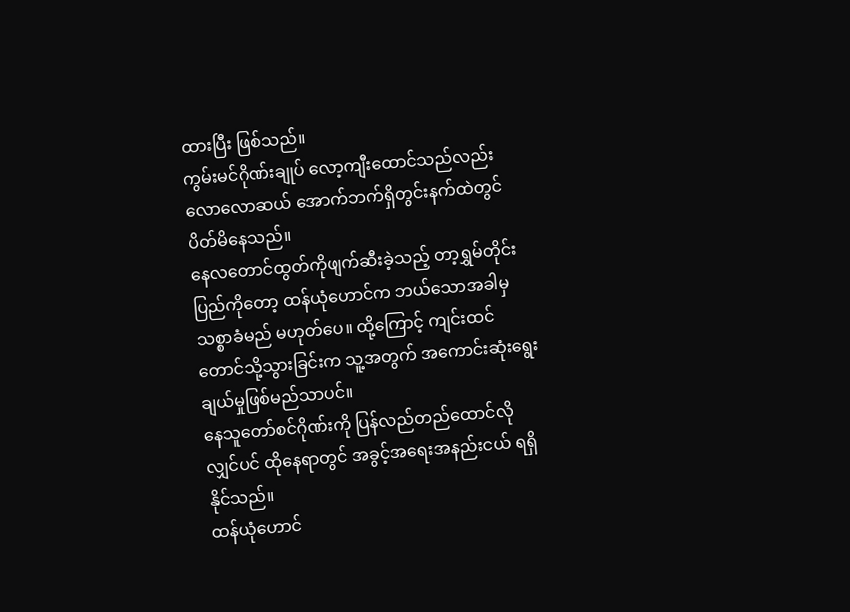ထားပြီး ဖြစ်သည်။
ကွမ်းမင်ဂိုဏ်းချုပ် လော့ကျီးထောင်သည်လည်း လောလောဆယ် အောက်ဘက်ရှိတွင်းနက်ထဲတွင် ပိတ်မိနေသည်။
နေလတောင်ထွတ်ကိုဖျက်ဆီးခဲ့သည့် တာ့ရွှမ်တိုင်းပြည်ကိုတော့ ထန်ယုံဟောင်က ဘယ်သောအခါမှ သစ္စာခံမည် မဟုတ်ပေ။ ထို့ကြောင့် ကျင်းထင်တောင်သို့သွားခြင်းက သူ့အတွက် အကောင်းဆုံးရွေးချယ်မှုဖြစ်မည်သာပင်။
နေသူတော်စင်ဂိုဏ်းကို ပြန်လည်တည်ထောင်လိုလျှင်ပင် ထိုနေရာတွင် အခွင့်အရေးအနည်းငယ် ရရှိနိုင်သည်။
ထန်ယုံဟောင်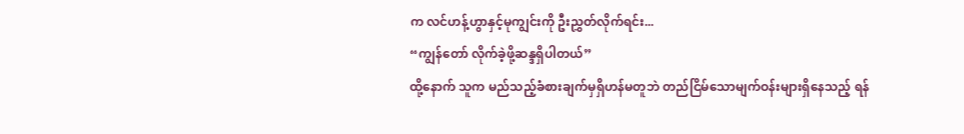က လင်ဟန့်ဟွာနှင့်မုကျွင်းကို ဦးညွှတ်လိုက်ရင်း...
“ကျွန်တော် လိုက်ခဲ့ဖို့ဆန္ဒရှိပါတယ်”
ထို့နောက် သူက မည်သည့်ခံစားချက်မှရှိဟန်မတူဘဲ တည်ငြိမ်သောမျက်ဝန်းများရှိနေသည့် ရန်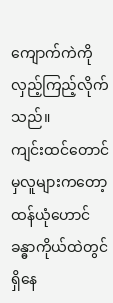ကျောက်ကဲကို လှည့်ကြည့်လိုက်သည်။
ကျင်းထင်တောင်မှလူများကတော့ ထန်ယုံဟောင် ခန္ဓာကိုယ်ထဲတွင်ရှိနေ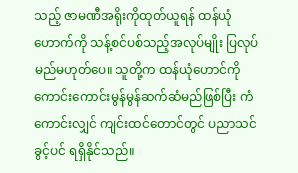သည့် ဇာမဏီအရိုးကိုထုတ်ယူရန် ထန်ယုံဟောက်ကို သန့်စင်ပစ်သည့်အလုပ်မျိုး ပြလုပ်မည်မဟုတ်ပေ။ သူတို့က ထန်ယုံဟောင်ကို ကောင်းကောင်းမွန်မွန်ဆက်ဆံမည်ဖြစ်ပြီး ကံကောင်းလျှင် ကျင်းထင်တောင်တွင် ပညာသင်ခွင့်ပင် ရရှိနိုင်သည်။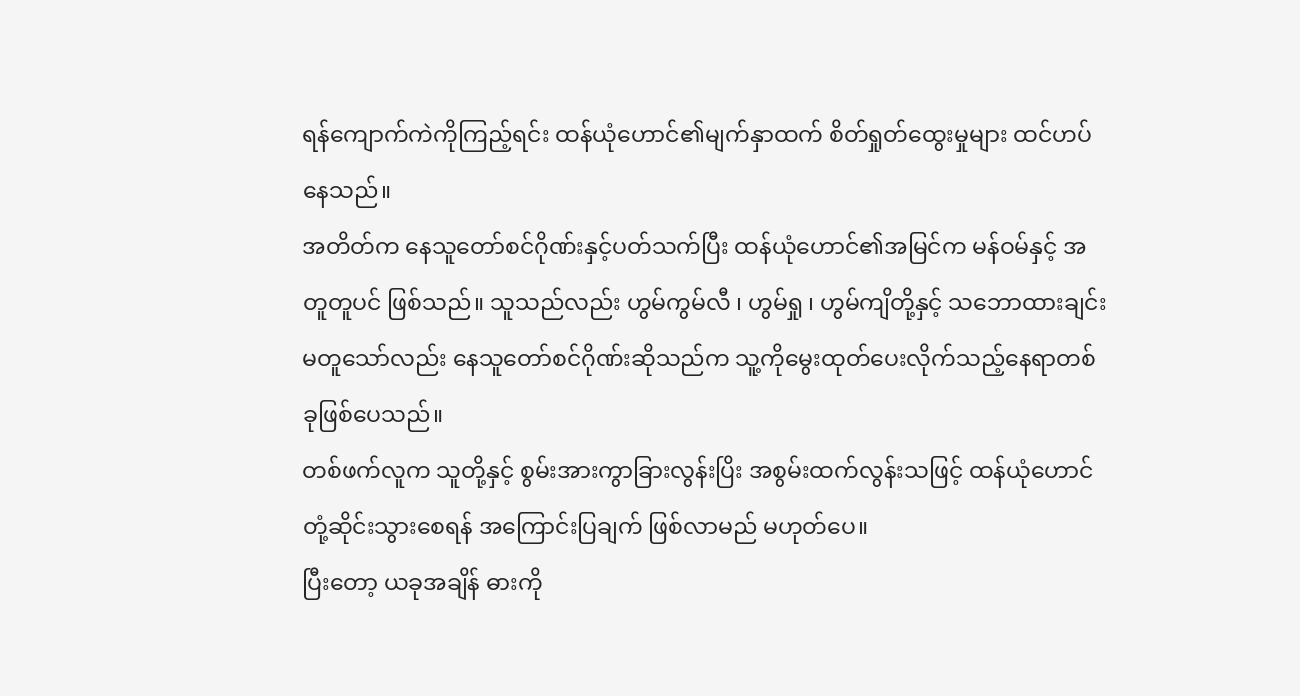ရန်ကျောက်ကဲကိုကြည့်ရင်း ထန်ယုံဟောင်၏မျက်နှာထက် စိတ်ရှုတ်ထွေးမှုများ ထင်ဟပ်နေသည်။
အတိတ်က နေသူတော်စင်ဂိုဏ်းနှင့်ပတ်သက်ပြီး ထန်ယုံဟောင်၏အမြင်က မန်ဝမ်နှင့် အတူတူပင် ဖြစ်သည်။ သူသည်လည်း ဟွမ်ကွမ်လီ ၊ ဟွမ်ရှု ၊ ဟွမ်ကျိတို့နှင့် သဘောထားချင်းမတူသော်လည်း နေသူတော်စင်ဂိုဏ်းဆိုသည်က သူ့ကိုမွေးထုတ်ပေးလိုက်သည့်နေရာတစ်ခုဖြစ်ပေသည်။
တစ်ဖက်လူက သူတို့နှင့် စွမ်းအားကွာခြားလွန်းပြိး အစွမ်းထက်လွန်းသဖြင့် ထန်ယုံဟောင် တုံ့ဆိုင်းသွားစေရန် အကြောင်းပြချက် ဖြစ်လာမည် မဟုတ်ပေ။
ပြီးတော့ ယခုအချိန် ဓားကို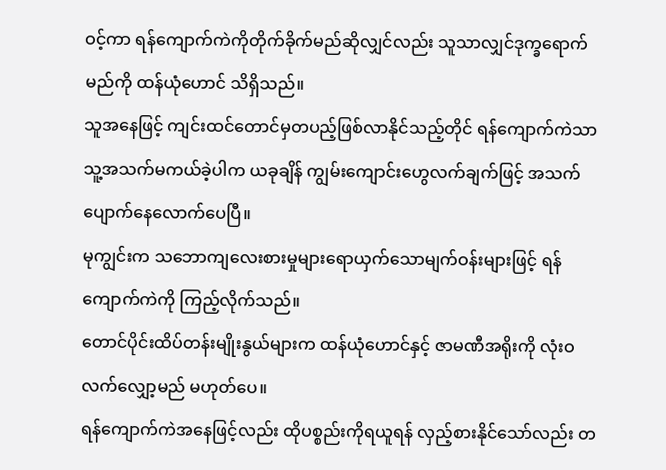ဝင့်ကာ ရန်ကျောက်ကဲကိုတိုက်ခိုက်မည်ဆိုလျှင်လည်း သူသာလျှင်ဒုက္ခရောက်မည်ကို ထန်ယုံဟောင် သိရှိသည်။
သူအနေဖြင့် ကျင်းထင်တောင်မှတပည့်ဖြစ်လာနိုင်သည့်တိုင် ရန်ကျောက်ကဲသာ သူ့အသက်မကယ်ခဲ့ပါက ယခုချိန် ကျွမ်းကျောင်းဟွေလက်ချက်ဖြင့် အသက်ပျောက်နေလောက်ပေပြီ။
မုကျွင်းက သဘောကျလေးစားမှုများရောယှက်သောမျက်ဝန်းများဖြင့် ရန်ကျောက်ကဲကို ကြည့်လိုက်သည်။
တောင်ပိုင်းထိပ်တန်းမျိုးနွယ်များက ထန်ယုံဟောင်နှင့် ဇာမဏီအရိုးကို လုံးဝ လက်လျှော့မည် မဟုတ်ပေ။
ရန်ကျောက်ကဲအနေဖြင့်လည်း ထိုပစ္စည်းကိုရယူရန် လှည့်စားနိုင်သော်လည်း တ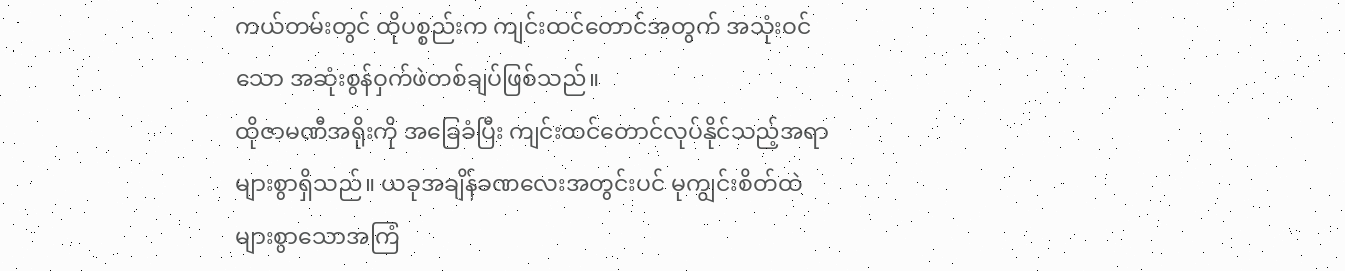ကယ်တမ်းတွင် ထိုပစ္စည်းက ကျင်းထင်တောင်အတွက် အသုံးဝင်သော အဆုံးစွန်ဝှက်ဖဲတစ်ချပ်ဖြစ်သည်။
ထိုဇာမဏီအရိုးကို အခြေခံပြီး ကျင်းထင်တောင်လုပ်နိုင်သည့်အရာ များစွာရှိသည်။ ယခုအချိန်ခဏလေးအတွင်းပင် မုကျွင်းစိတ်ထဲ များစွာသောအကြံ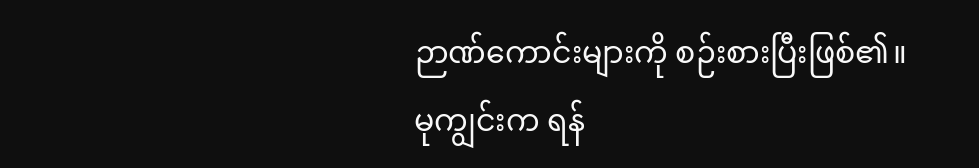ဉာဏ်ကောင်းများကို စဉ်းစားပြီးဖြစ်၏။
မုကျွင်းက ရန်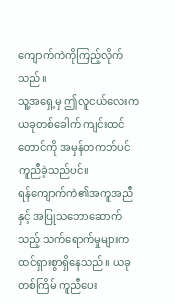ကျောက်ကဲကိုကြည့်လိုက်သည်။
သူ့အရှေ့မှ ဤလူငယ်လေးက ယခုတစ်ခေါက် ကျင်းထင်တောင်ကို အမှန်တကဘ်ပင် ကူညီခဲ့သည်ပင်။
ရန်ကျောက်ကဲ၏အကူအညီနှင့် အပြုသဘောဆောက်သည့် သက်ရောက်မှုများက ထင်ရှားစွာရှိနေသည်။ ယခုတစ်ကြိမ် ကူညီပေး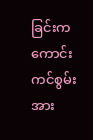ခြင်းက ကောင်းကင်စွမ်းအား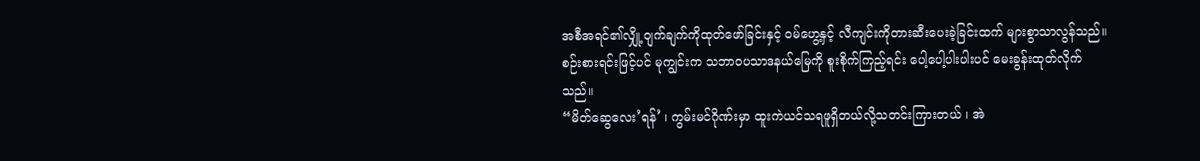အစီအရင်၏လျှို့ဝျက်ချက်ကိုထုတ်ဖော်ခြင်းနှင့် ဝမ်ဟွေ့နှင့် လီကျင်းကိုတားဆီးပေးခဲ့ခြင်းထက် များစွာသာလွန်သည်။
စဉ်းစားရင်းဖြင့်ပင် မုကျွင်းက သဘာဝပသာဒနယ်မြေကို စူးစိုက်ကြည့်ရင်း ပေါ့ပေါ့ပါးပါးပင် မေးခွန်းထုတ်လိုက်သည်။
“မိတ်ဆွေလေး’ရန်’ ၊ ကွမ်းမင်ဂိုဏ်းမှာ ထူးကဲယင်သရဖူရှိတယ်လို့သတင်းကြားတယ် ၊ အဲ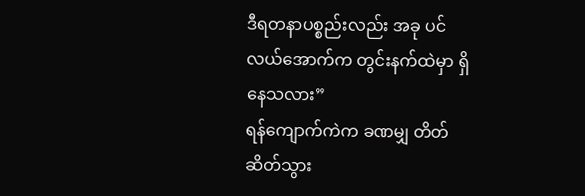ဒီရတနာပစ္စည်းလည်း အခု ပင်လယ်အောက်က တွင်းနက်ထဲမှာ ရှိနေသလား”
ရန်ကျောက်ကဲက ခဏမျှ တိတ်ဆိတ်သွား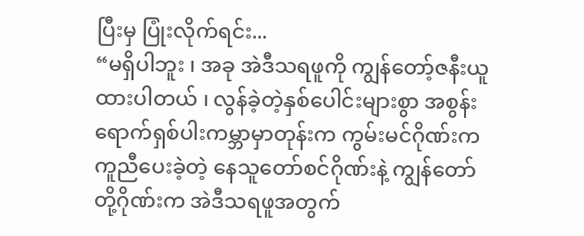ပြီးမှ ပြုံးလိုက်ရင်း...
“မရှိပါဘူး ၊ အခု အဲဒီသရဖူကို ကျွန်တော့်ဇနီးယူထားပါတယ် ၊ လွန်ခဲ့တဲ့နှစ်ပေါင်းများစွာ အစွန်းရောက်ရှစ်ပါးကမ္ဘာမှာတုန်းက ကွမ်းမင်ဂိုဏ်းကကူညီပေးခဲ့တဲ့ နေသူတော်စင်ဂိုဏ်းနဲ့ ကျွန်တော်တို့ဂိုဏ်းက အဲဒီသရဖူအတွက်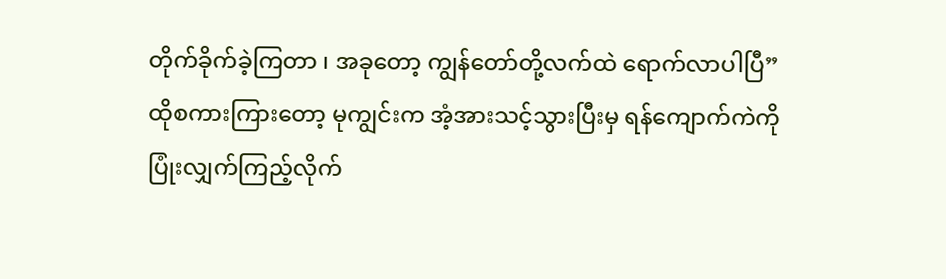တိုက်ခိုက်ခဲ့ကြတာ ၊ အခုတော့ ကျွန်တော်တို့လက်ထဲ ရောက်လာပါပြီ”
ထိုစကားကြားတော့ မုကျွင်းက အံ့အားသင့်သွားပြီးမှ ရန်ကျောက်ကဲကို ပြုံးလျှက်ကြည့်လိုက်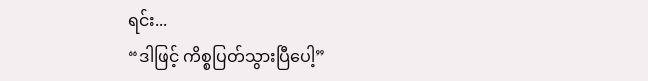ရင်း...
“ဒါဖြင့် ကိစ္စပြတ်သွားပြီပေါ့”